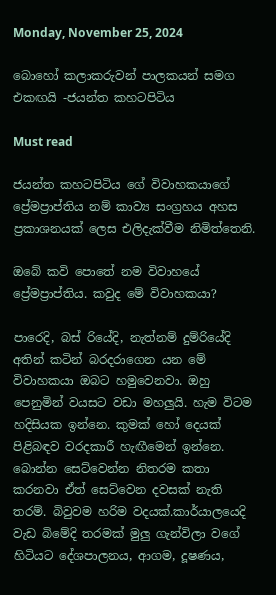Monday, November 25, 2024

බොහෝ කලාකරුවන් පාලකයන් සමග එකඟයි -ජයන්ත කහටපිටිය

Must read

ජයන්ත කහටපිටිය ගේ විවාහකයාගේ ප්‍රේමප්‍රාප්තිය නම් කාව්‍ය සංග්‍රහය අහස ප්‍රකාශනයක් ලෙස එලිදැක්වීම නිමිත්තෙනි.

ඔබේ කවි පොතේ නම විවාහයේ ප්‍රේමප්‍රාප්තිය. කවුද මේ විවාහකයා?

පාරෙදි, බස් රියේදි, නැත්නම් දුම්රියේදි අතින් කටින් බරදරාගෙන යන මේ විවාහකයා ඔබට හමුවෙනවා. ඔහු පෙනුමින් වයසට වඩා මහලුයි. හැම විටම හදිසියක ඉන්නෙ. කුමක් හෝ දෙයක් පිළිබඳව වරදකාරී හැඟීමෙන් ඉන්නෙ. බොන්න සෙට්වෙන්න නිතරම කතා කරනවා ඒත් සෙට්වෙන දවසක් නැති තරම්. බිවුවම හරිම වදයක්.කාර්යාලයෙදි වැඩ බිමේදි තරමක් මුලු ගැන්විලා වගේ හිටියට දේශපාලනය, ආගම, දූෂණය,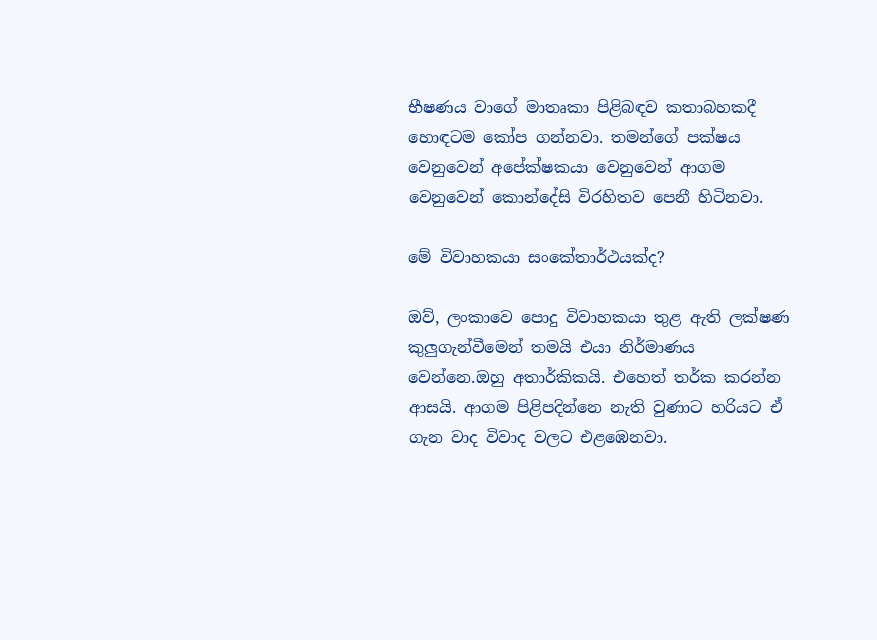භීෂණය වාගේ මාතෘකා පිළිබඳව කතාබහකදී හොඳටම කෝප ගන්නවා. තමන්ගේ පක්ෂය වෙනුවෙන් අපේක්ෂකයා වෙනුවෙන් ආගම වෙනුවෙන් කොන්දේසි විරහිතව පෙනී හිටිනවා.

මේ විවාහකයා සංකේතාර්ථයක්ද?

ඔව්, ලංකාවෙ පොදු විවාහකයා තුළ ඇති ලක්ෂණ කුලුගැන්වීමෙන් තමයි එයා නිර්මාණය වෙන්නෙ.ඔහු අතාර්කිකයි. එහෙත් තර්ක කරන්න ආසයි. ආගම පිළිපදින්නෙ නැති වුණාට හරියට ඒ ගැන වාද විවාද වලට එළඹෙනවා.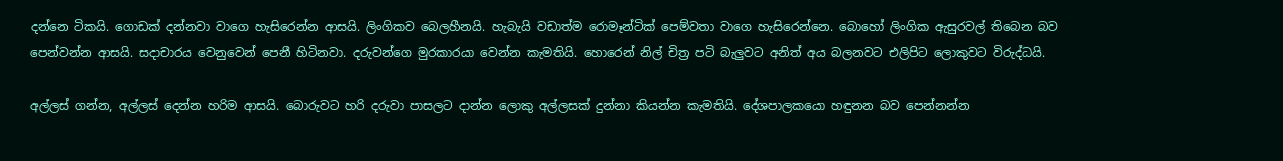දන්නෙ ටිකයි. ගොඩක් දන්නවා වාගෙ හැසිරෙන්න ආසයි. ලිංගිකව බෙලහීනයි. හැබැයි වඩාත්ම රොමෑන්ටික් පෙම්වතා වාගෙ හැසිරෙන්නෙ. බොහෝ ලිංගික ඇසුරවල් තිබෙන බව පෙන්වන්න ආසයි. සදාචාරය වෙනුවෙන් පෙනී හිටිනවා. දරුවන්ගෙ මුරකාරයා වෙන්න කැමතියි. හොරෙන් නිල් චිත්‍ර පටි බැලුවට අනිත් අය බලනවට එලිපිට ලොකුවට විරුද්ධයි.

අල්ලස් ගන්න, අල්ලස් දෙන්න හරිම ආසයි. බොරුවට හරි දරුවා පාසලට දාන්න ලොකු අල්ලසක් දුන්නා කියන්න කැමතියි. දේශපාලකයො හඳුනන බව පෙන්නන්න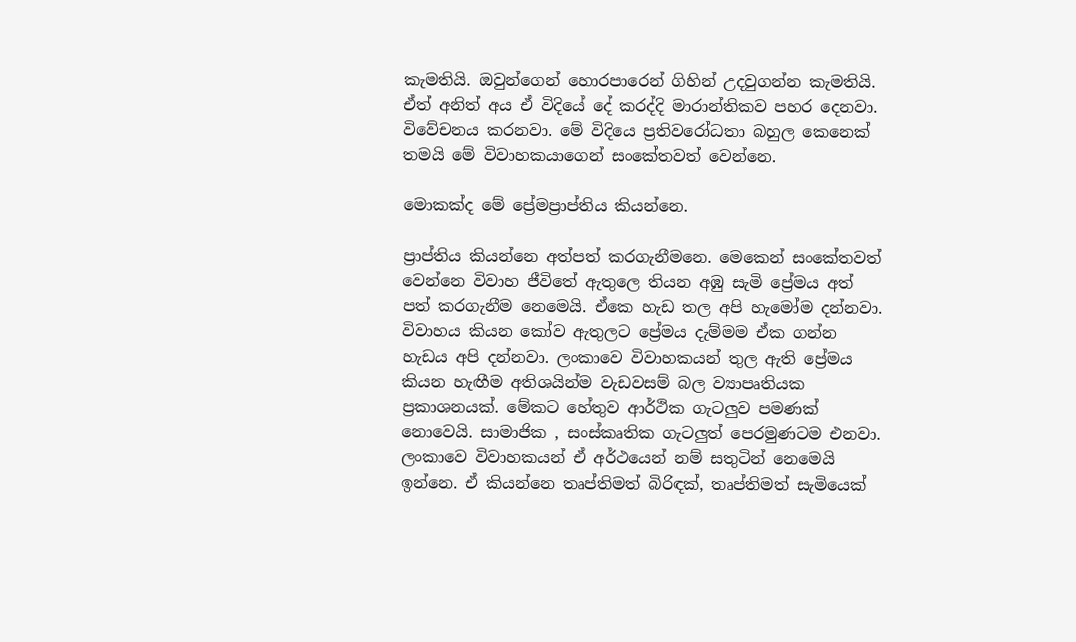කැමතියි. ඔවුන්ගෙන් හොරපාරෙන් ගිහින් උදවුගන්න කැමතියි. ඒත් අනිත් අය ඒ විදියේ දේ කරද්දි මාරාන්තිකව පහර දෙනවා. විවේචනය කරනවා. මේ විදියෙ ප්‍රතිවරෝධතා බහුල කෙනෙක් තමයි මේ විවාහකයාගෙන් සංකේතවත් වෙන්නෙ.

මොකක්ද මේ ප්‍රේමප්‍රාප්තිය කියන්නෙ.

ප්‍රාප්තිය කියන්නෙ අත්පත් කරගැනීමනෙ. මෙකෙන් සංකේතවත් වෙන්නෙ විවාහ ජීවිතේ ඇතුලෙ තියන අඹු සැමි ප්‍රේමය අත් පත් කරගැනීම නෙමෙයි. ඒකෙ හැඩ තල අපි හැමෝම දන්නවා. විවාහය කියන කෝව ඇතුලට ප්‍රේමය දැම්මම ඒක ගන්න හැඩය අපි දන්නවා. ලංකාවෙ විවාහකයන් තුල ඇති ප්‍රේමය කියන හැඟීම අතිශයින්ම වැඩවසම් බල ව්‍යාපෘතියක ප්‍රකාශනයක්. මේකට හේතුව ආර්ථික ගැටලුව පමණක් නොවෙයි. සාමාජික , සංස්කෘතික ගැටලුත් පෙරමුණටම එනවා. ලංකාවෙ විවාහකයන් ඒ අර්ථයෙන් නම් සතුටින් නෙමෙයි ඉන්නෙ. ඒ කියන්නෙ තෘප්තිමත් බිරිඳක්, තෘප්තිමත් සැමියෙක්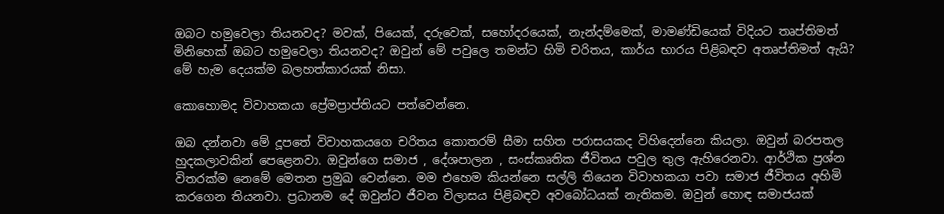ඔබට හමුවෙලා තියනවද? මවක්, පියෙක්, දරුවෙක්, සහෝදරයෙක්, නැන්දම්මෙක්, මාමණ්ඩියෙක් විදියට තෘප්තිමත් මිනිහෙක් ඔබට හමුවෙලා තියනවද? ඔවුන් මේ පවුලෙ තමන්ට හිමි චරිතය, කාර්ය භාරය පිළිබඳව අතෘප්තිමත් ඇයි? මේ හැම දෙයක්ම බලහත්කාරයක් නිසා.

කොහොමද විවාහකයා ප්‍රේමප්‍රාප්තියට පත්වෙන්නෙ.

ඔබ දන්නවා මේ දූපතේ විවාහකයගෙ චරිතය කොතරම් සීමා සහිත පරාසයකද විහිදෙන්නෙ කියලා. ඔවුන් බරපතල හුදකලාවකින් පෙළෙනවා. ඔවුන්ගෙ සමාජ , දේශපාලන , සංස්කෘතික ජීවිතය පවුල තුල ඇහිරෙනවා. ආර්ථික ප්‍රශ්න විතරක්ම නෙමේ මෙතන ප්‍රමුඛ වෙන්නෙ. මම එහෙම කියන්නෙ සල්ලි තියෙන විවාහකයා පවා සමාජ ජීවිතය අහිමි කරගෙන තියනවා. ප්‍රධානම දේ ඔවුන්ට ජීවන විලාසය පිළිබඳව අවබෝධයක් නැතිකම. ඔවුන් හොඳ සමාජයක්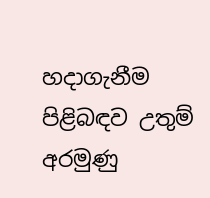හදාගැනීම පිළිබඳව උතුම් අරමුණු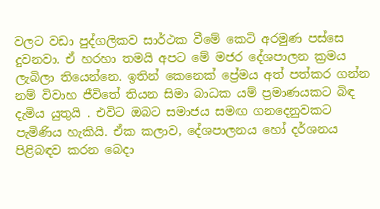වලට වඩා පුද්ගලිකව සාර්ථක වීමේ කෙටි අරමුණ පස්සෙ දුවනවා. ඒ හරහා තමයි අපට මේ මජර දේශපාලන ක්‍රමය ලැබිලා තියෙන්නෙ. ඉතින් කෙනෙක් ප්‍රේමය අත් පත්කර ගන්න නම් විවාහ ජීවිතේ තියන සිමා බාධක යම් ප්‍රමාණයකට බිඳ දැමිය යුතුයි . එවිට ඔබට සමාජය සමඟ ගනදෙනුවකට පැමිණිය හැකියි. ඒක කලාව, දේශපාලනය හෝ දර්ශනය පිළිබඳව කරන බෙදා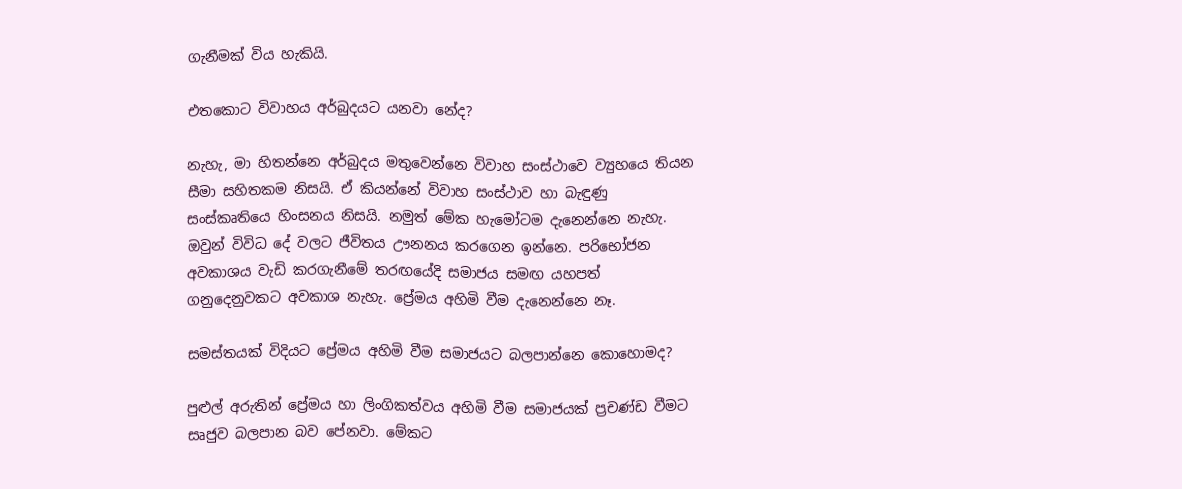ගැනීමක් විය හැකියි.

එතකොට විවාහය අර්බුදයට යනවා නේද?

නැහැ, මා හිතන්නෙ අර්බුදය මතුවෙන්නෙ විවාහ සංස්ථාවෙ ව්‍යුහයෙ තියන සීමා සහිතකම නිසයි. ඒ කියන්නේ විවාහ සංස්ථාව හා බැඳුණු සංස්කෘතියෙ හිංසනය නිසයි. නමුත් මේක හැමෝටම දැනෙන්නෙ නැහැ. ඔවුන් විවිධ දේ වලට ජීවිතය ඌනනය කරගෙන ඉන්නෙ. පරිභෝජන අවකාශය වැඩි කරගැනීමේ තරඟයේදි සමාජය සමඟ යහපත් ගනුදෙනුවකට අවකාශ නැහැ. ප්‍රේමය අහිමි වීම දැනෙන්නෙ නෑ.

සමස්තයක් විදියට ප්‍රේමය අහිමි වීම සමාජයට බලපාන්නෙ කොහොමද?

පුළුල් අරුතින් ප්‍රේමය හා ලිංගිකත්වය අහිමි වීම සමාජයක් ප්‍රචණ්ඩ වීමට සෘජුව බලපාන බව පේනවා. මේකට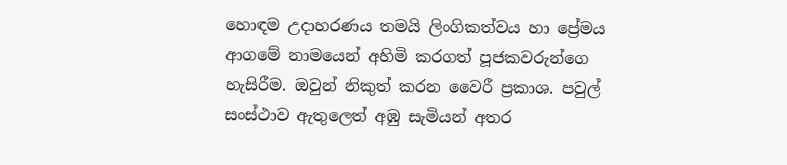හොඳම උදාහරණය තමයි ලිංගිකත්වය හා ප්‍රේමය ආගමේ නාමයෙන් අහිමි කරගත් පූජකවරුන්ගෙ හැසිරීම. ඔවුන් නිකුත් කරන වෛරී ප්‍රකාශ. පවුල් සංස්ථාව ඇතුලෙත් අඹු සැමියන් අතර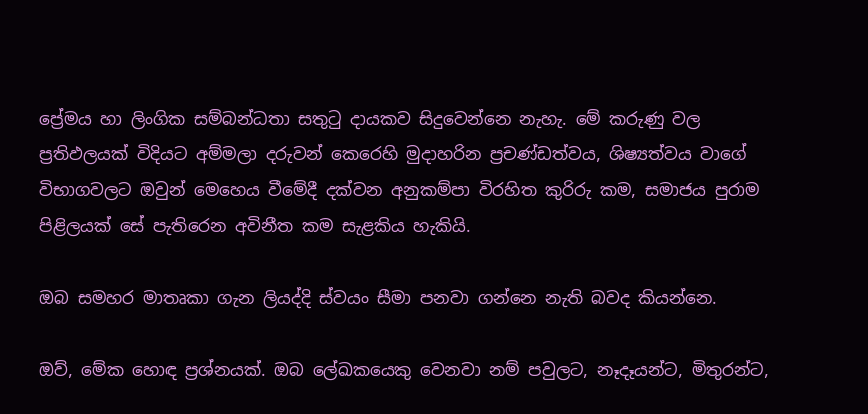ප්‍රේමය හා ලිංගික සම්බන්ධතා සතුටු දායකව සිදුවෙන්නෙ නැහැ. මේ කරුණු වල ප්‍රතිඵලයක් විදියට අම්මලා දරුවන් කෙරෙහි මුදාහරින ප්‍රචණ්ඩත්වය, ශිෂ්‍යත්වය වාගේ විභාගවලට ඔවුන් මෙහෙය වීමේදී දක්වන අනුකම්පා විරහිත කුරිරු කම, සමාජය පුරාම පිළිලයක් සේ පැතිරෙන අවිනීත කම සැළකිය හැකියි.

ඔබ සමහර මාතෘකා ගැන ලියද්දි ස්වයං සීමා පනවා ගන්නෙ නැති බවද කියන්නෙ.

ඔව්, මේක හොඳ ප්‍රශ්නයක්. ඔබ ලේඛකයෙකු වෙනවා නම් පවුලට, නෑදෑයන්ට, මිතුරන්ට,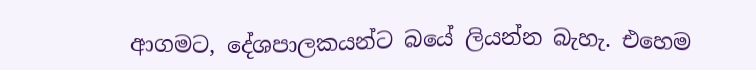ආගමට, දේශපාලකයන්ට බයේ ලියන්න බැහැ. එහෙම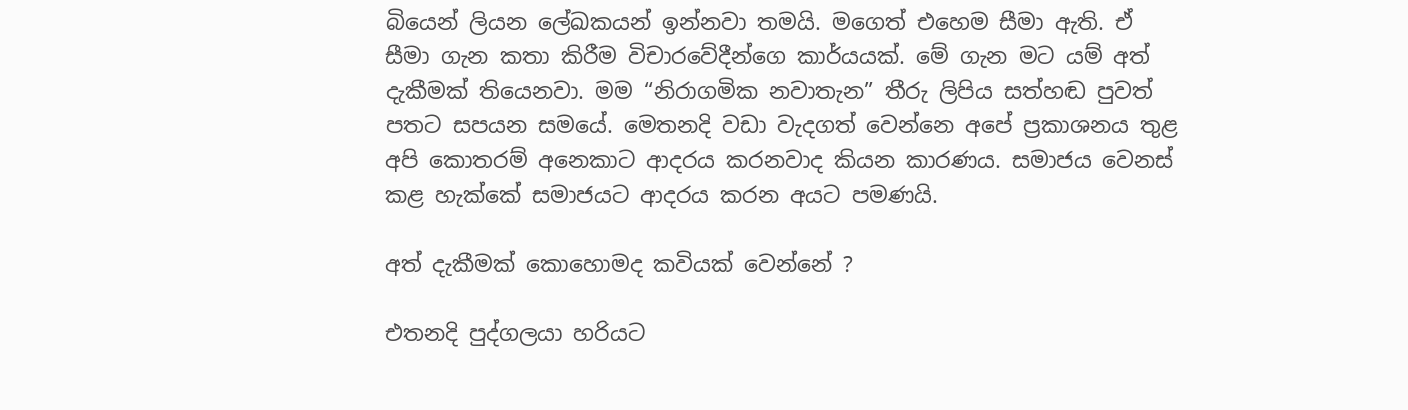බියෙන් ලියන ලේඛකයන් ඉන්නවා තමයි. මගෙත් එහෙම සීමා ඇති. ඒ සීමා ගැන කතා කිරීම විචාරවේදීන්ගෙ කාර්යයක්. මේ ගැන මට යම් අත් දැකීමක් තියෙනවා. මම “නිරාගමික නවාතැන” තීරු ලිපිය සත්හඬ පුවත් පතට සපයන සමයේ. මෙතනදි වඩා වැදගත් වෙන්නෙ අපේ ප්‍රකාශනය තුළ අපි කොතරම් අනෙකාට ආදරය කරනවාද කියන කාරණය. සමාජය වෙනස් කළ හැක්කේ සමාජයට ආදරය කරන අයට පමණයි.

අත් දැකීමක් කොහොමද කවියක් වෙන්නේ ?

එතනදි පුද්ගලයා හරියට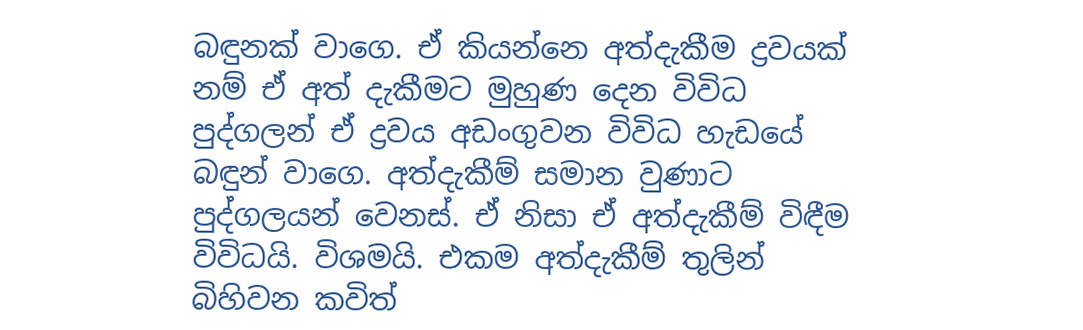බඳුනක් වාගෙ. ඒ කියන්නෙ අත්දැකීම ද්‍රවයක් නම් ඒ අත් දැකීමට මුහුණ දෙන විවිධ පුද්ගලන් ඒ ද්‍රවය අඩංගුවන විවිධ හැඩයේ බඳුන් වාගෙ. අත්දැකීම් සමාන වුණාට පුද්ගලයන් වෙනස්. ඒ නිසා ඒ අත්දැකීම් විඳීම විවිධයි. විශමයි. එකම අත්දැකීම් තුලින් බිහිවන කවිත්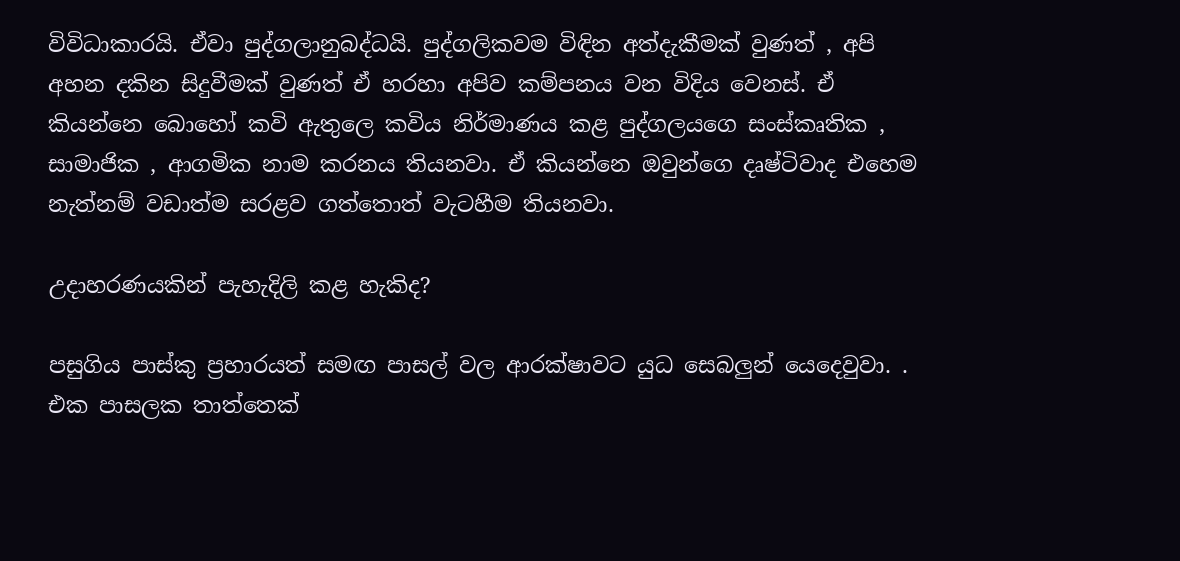විවිධාකාරයි. ඒවා පුද්ගලානුබද්ධයි. පුද්ගලිකවම විඳින අත්දැකීමක් වුණත් , අපි අහන දකින සිදුවීමක් වුණත් ඒ හරහා අපිව කම්පනය වන විදිය වෙනස්. ඒ කියන්නෙ බොහෝ කවි ඇතුලෙ කවිය නිර්මාණය කළ පුද්ගලයගෙ සංස්කෘතික , සාමාජික , ආගමික නාම කරනය තියනවා. ඒ කියන්නෙ ඔවුන්ගෙ දෘෂ්ටිවාද එහෙම නැත්නම් වඩාත්ම සරළව ගත්තොත් වැටහීම තියනවා.

උදාහරණයකින් පැහැදිලි කළ හැකිද?

පසුගිය පාස්කු ප්‍රහාරයත් සමඟ පාසල් වල ආරක්ෂාවට යුධ සෙබලුන් යෙදෙවුවා. . එක පාසලක තාත්තෙක්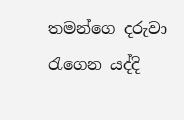තමන්ගෙ දරුවා රැගෙන යද්දි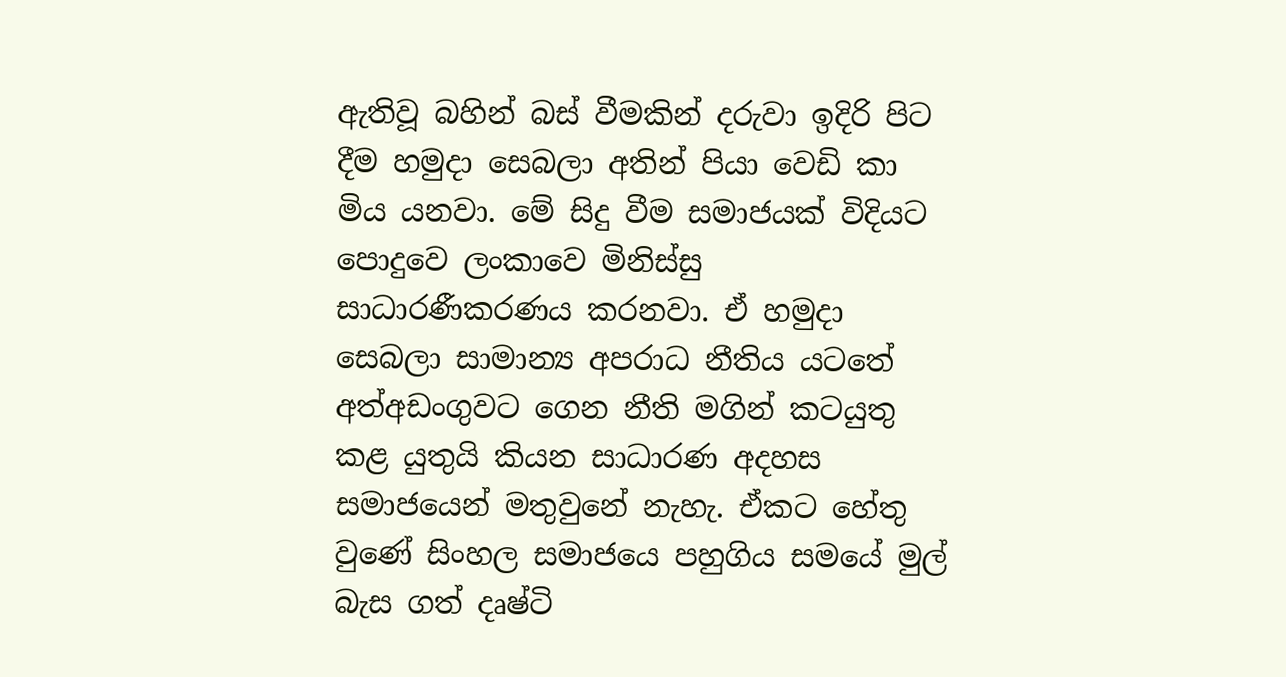ඇතිවූ බහින් බස් වීමකින් දරුවා ඉදිරි පිට දීම හමුදා සෙබලා අතින් පියා වෙඩි කා මිය යනවා. මේ සිදු වීම සමාජයක් විදියට පොදුවෙ ලංකාවෙ මිනිස්සු සාධාරණීකරණය කරනවා. ඒ හමුදා සෙබලා සාමාන්‍ය අපරාධ නීතිය යටතේ අත්අඩංගුවට ගෙන නීති මගින් කටයුතු කළ යුතුයි කියන සාධාරණ අදහස සමාජයෙන් මතුවුනේ නැහැ. ඒකට හේතු වුණේ සිංහල සමාජයෙ පහුගිය සමයේ මුල් බැස ගත් දෘෂ්ටි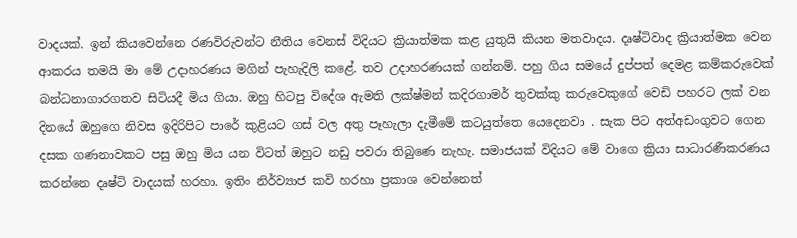වාදයක්. ඉන් කියවෙන්නෙ රණවිරුවන්ට නීතිය වෙනස් විදියට ක්‍රියාත්මක කළ යුතුයි කියන මතවාදය. දෘෂ්ටිවාද ක්‍රියාත්මක වෙන ආකරය තමයි මා මේ උදාහරණය මගින් පැහැදිලි කළේ. තව උදාහරණයක් ගන්නම්. පහු ගිය සමයේ දුප්පත් දෙමළ කම්කරුවෙක් බන්ධනාගාරගතව සිටියදී මිය ගියා. ඔහු හිටපු විදේශ ඇමති ලක්ෂ්මන් කදිරගාමර් තුවක්කු කරුවෙකුගේ වෙඩි පහරට ලක් වන දිනයේ ඔහුගෙ නිවස ඉදිරිපිට පාරේ කුළියට ගස් වල අතු පෑහැලා දැමීමේ කටයුත්තෙ යෙදෙනවා . සැක පිට අත්අඩංගුවට ගෙන දසක ගණනාවකට පසු ඔහු මිය යන විටත් ඔහුට නඩු පවරා තිබුණෙ නැහැ. සමාජයක් විදියට මේ වාගෙ ක්‍රියා සාධාරණීකරණය කරන්නෙ දෘෂ්ටි වාදයක් හරහා. ඉතිං නිර්ව්‍යාජ කවි හරහා ප්‍රකාශ වෙන්නෙත්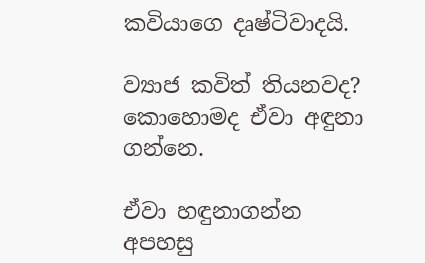කවියාගෙ දෘෂ්ටිවාදයි.

ව්‍යාජ කවිත් තියනවද? කොහොමද ඒවා අඳුනා ගන්නෙ.

ඒවා හඳුනාගන්න අපහසු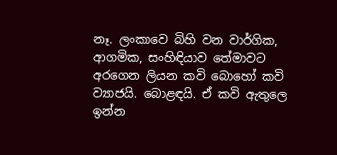නෑ. ලංකාවෙ බිහි වන වාර්ගික, ආගමික, සංහිඳියාව තේමාවට අරගෙන ලියන කවි බොහෝ කවි ව්‍යාජයි. බොළඳයි. ඒ කවි ඇතුලෙ ඉන්න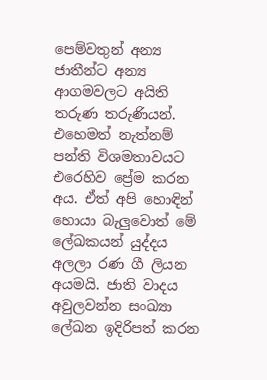පෙම්වතුන් අන්‍ය ජාතීන්ට අන්‍ය ආගමවලට අයිති තරුණ තරුණියන්. එහෙමත් නැත්නම් පන්ති විශමතාවයට එරෙහිව ප්‍රේම කරන අය. ඒත් අපි හොඳින් හොයා බැලුවොත් මේ ලේඛකයන් යුද්දය අලලා රණ ගී ලියන අයමයි. ජාති වාදය අවුලවන්න සංඛ්‍යා ලේඛන ඉදිරිපත් කරන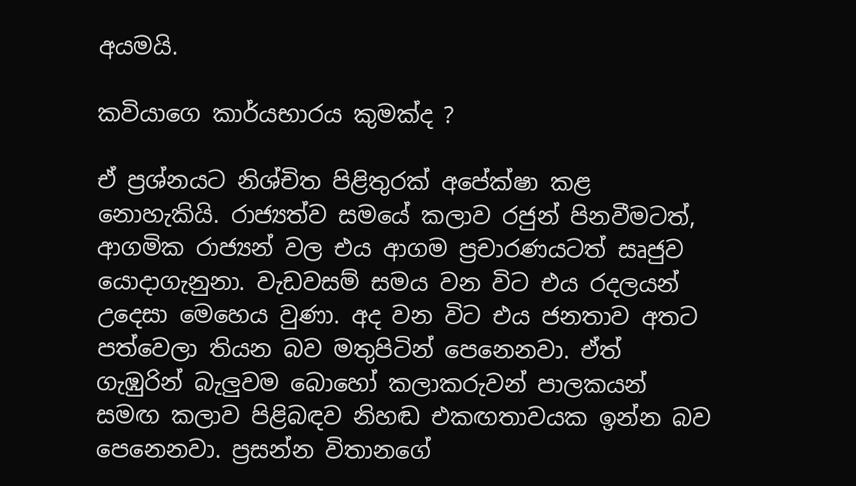අයමයි.

කවියාගෙ කාර්යභාරය කුමක්ද ?

ඒ ප්‍රශ්නයට නිශ්චිත පිළිතුරක් අපේක්ෂා කළ නොහැකියි. රාජ්‍යත්ව සමයේ කලාව රජුන් පිනවීමටත්, ආගමික රාජ්‍යන් වල එය ආගම ප්‍රචාරණයටත් සෘජුව යොදාගැනුනා. වැඩවසම් සමය වන විට එය රදලයන් උදෙසා මෙහෙය වුණා. අද වන විට එය ජනතාව අතට පත්වෙලා තියන බව මතුපිටින් පෙනෙනවා. ඒත් ගැඹුරින් බැලුවම බොහෝ කලාකරුවන් පාලකයන් සමඟ කලාව පිළිබඳව නිහඬ එකඟතාවයක ඉන්න බව පෙනෙනවා. ප්‍රසන්න විතානගේ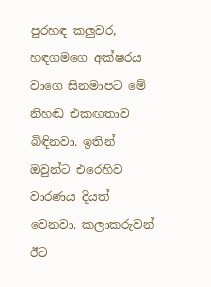පුරහඳ කලුවර, හඳගමගෙ අක්ෂරය වාගෙ සිනමාපට මේ නිහඬ එකඟතාව බිඳිනවා. ඉතින් ඔවුන්ට එරෙහිව වාරණය දියත් වෙනවා. කලාකරුවන් ඊට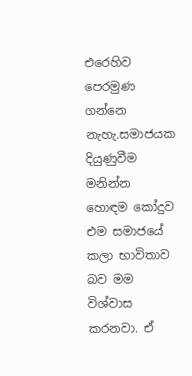එරෙහිව පෙරමුණ ගන්නෙ නැහැ.සමාජයක දියුණුවීම මනින්න හොඳම කෝදුව එම සමාජයේ කලා භාවිතාව බව මම විශ්වාස කරනවා. ඒ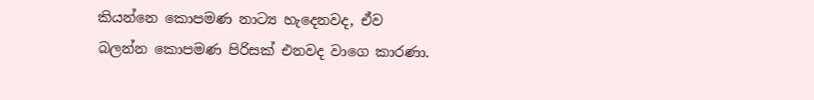කියන්නෙ කොපමණ නාට්‍ය හැදෙනවද, ඒව බලන්න කොපමණ පිරිසක් එනවද වාගෙ කාරණා.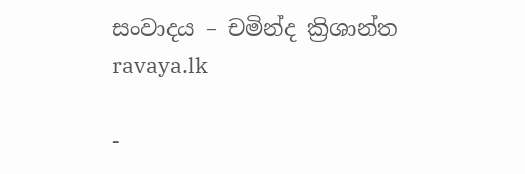සංවාදය – චමින්ද ක්‍රිශාන්ත
ravaya.lk

-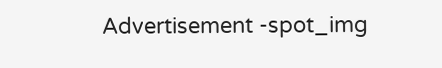Advertisement -spot_img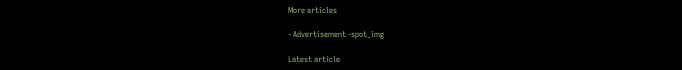More articles

- Advertisement -spot_img

Latest article